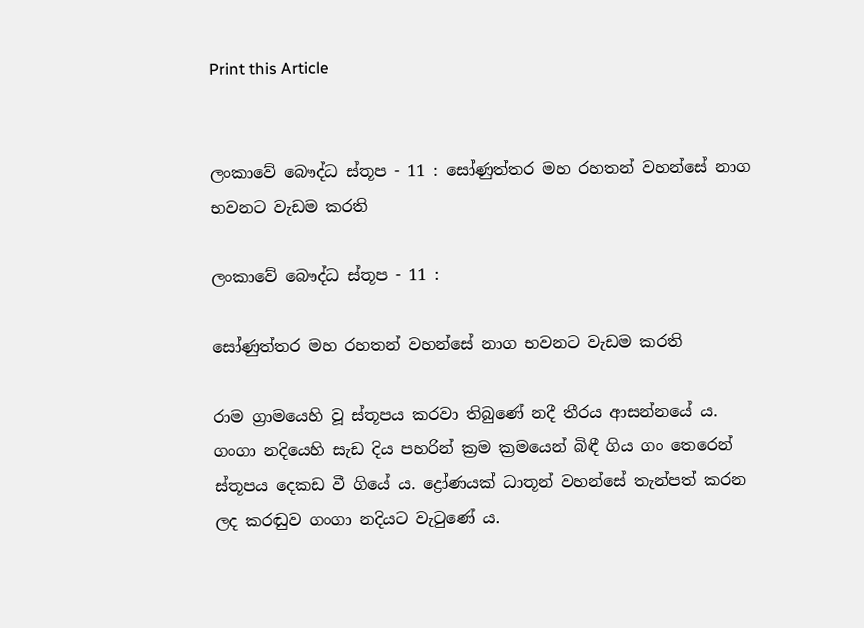Print this Article


ලංකාවේ බෞද්ධ ස්තූප - 11 : සෝණුත්තර මහ රහතන් වහන්සේ නාග භවනට වැඩම කරති

ලංකාවේ බෞද්ධ ස්තූප - 11 :

සෝණුත්තර මහ රහතන් වහන්සේ නාග භවනට වැඩම කරති

රාම ග්‍රාමයෙහි වූ ස්තූපය කරවා තිබුණේ නදී තීරය ආසන්නයේ ය. ගංගා නදියෙහි සැඩ දිය පහරින් ක්‍රම ක්‍රමයෙන් බිඳී ගිය ගං තෙරෙන් ස්තූපය දෙකඩ වී ගියේ ය. ද්‍රෝණයක් ධාතූන් වහන්සේ තැන්පත් කරන ලද කරඬුව ගංගා නදියට වැටුණේ ය.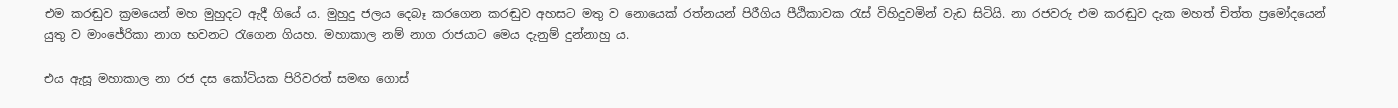එම කරඬුව ක්‍රමයෙන් මහ මුහුදට ඇදී ගියේ ය. මුහුදු ජලය දෙබෑ කරගෙන කරඬුව අහසට මතු ව නොයෙක් රත්නයන් පිරීගිය පීඨිකාවක රැස් විහිදුවමින් වැඩ සිටියි. නා රජවරු එම කරඬුව දැක මහත් චිත්ත ප්‍රමෝදයෙන් යුතු ව මාංජේරිකා නාග භවනට රැගෙන ගියහ. මහාකාල නම් නාග රාජයාට මෙය දැනුම් දුන්නාහු ය.

එය ඇසූ මහාකාල නා රජ දස කෝටියක පිරිවරත් සමඟ ගොස්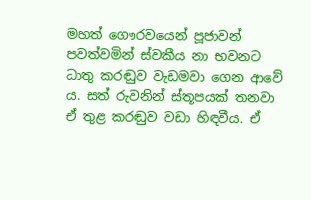මහත් ගෞරවයෙන් පූජාවන් පවත්වමින් ස්වකීය නා භවනට ධාතු කරඬුව වැඩමවා ගෙන ආවේ ය. සත් රුවනින් ස්තූපයක් තනවා ඒ තුළ කරඬුව වඩා හිඳවීය. ඒ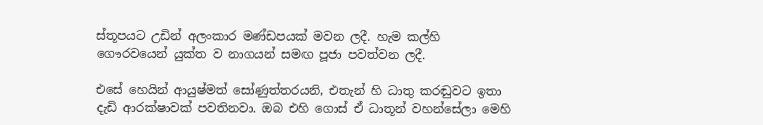ස්තූපයට උඩින් අලංකාර මණ්ඩපයක් මවන ලදී. හැම කල්හි ගෞරවයෙන් යුක්ත ව නාගයන් සමඟ පූජා පවත්වන ලදී.

එසේ හෙයින් ආයුෂ්මත් සෝණුත්තරයනි, එතැන් හි ධාතු කරඬුවට ඉතා දැඩි ආරක්ෂාවක් පවතිනවා. ඔබ එහි ගොස් ඒ ධාතූන් වහන්සේලා මෙහි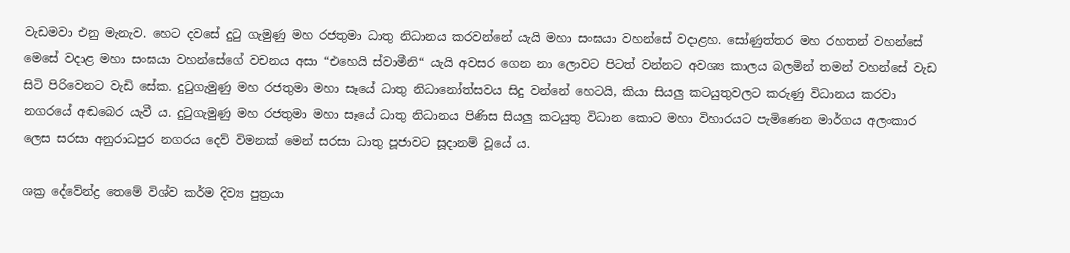වැඩමවා එනු මැනැව. හෙට දවසේ දුටු ගැමුණු මහ රජතුමා ධාතු නිධානය කරවන්නේ යැයි මහා සංඝයා වහන්සේ වදාළහ. සෝණුත්තර මහ රහතන් වහන්සේ මෙසේ වදාළ මහා සංඝයා වහන්සේගේ වචනය අසා “එහෙයි ස්වාමීනි“ යැයි අවසර ගෙන නා ලොවට පිටත් වන්නට අවශ්‍ය කාලය බලමින් තමන් වහන්සේ වැඩ සිටි පිරිවෙනට වැඩි සේක. දුටුගැමුණු මහ රජතුමා මහා සෑයේ ධාතු නිධානෝත්සවය සිදු වන්නේ හෙටයි, කියා සියලු කටයුතුවලට කරුණු විධානය කරවා නගරයේ අඬබෙර යැවී ය. දුටුගැමුණු මහ රජතුමා මහා සෑයේ ධාතු නිධානය පිණිස සියලු කටයුතු විධාන කොට මහා විහාරයට පැමිණෙන මාර්ගය අලංකාර ලෙස සරසා අනුරාධපුර නගරය දෙව් විමනක් මෙන් සරසා ධාතු පූජාවට සූදානම් වූයේ ය.

ශක්‍ර දේවේන්ද්‍ර තෙමේ විශ්ව කර්ම දිව්‍ය පුත්‍රයා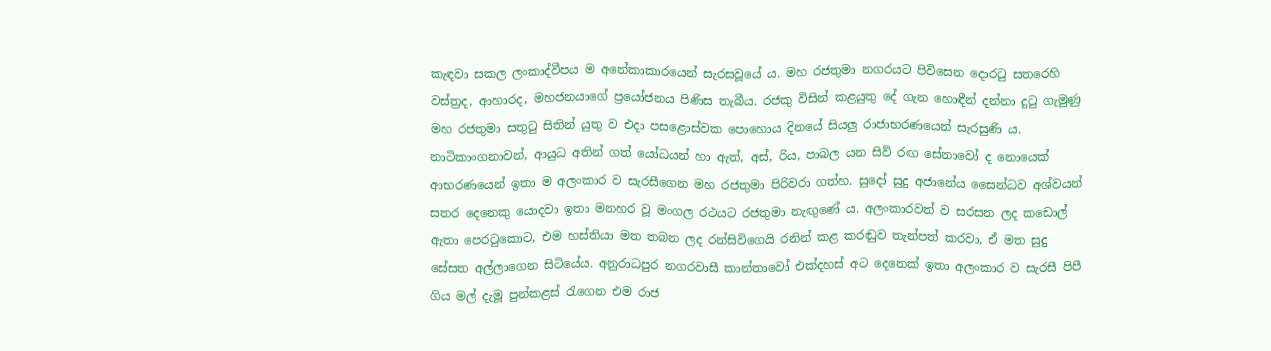කැඳවා සකල ලංකාද්වීපය ම අනේකාකාරයෙන් සැරසවූයේ ය. මහ රජතුමා නගරයට පිවිසෙන දොරටු සතරෙහි වස්ත්‍රද, ආහාරද, මහජනයාගේ ප්‍රයෝජනය පිණිස තැබීය. රජකු විසින් කළයුතු දේ ගැන හොඳීන් දන්නා දුටු ගැමුණු මහ රජතුමා සතුටු සිතින් යුතු ව එදා පසළොස්වක පොහොය දිනයේ සියලු රාජාභරණයෙන් සැරසුණි ය. නාටිකාංගනාවන්, ආයුධ අතින් ගත් යෝධයන් හා ඇත්, අස්, රිය, පාබල යන සිව් රඟ සේනාවෝ ද නොයෙක් ආභරණයෙන් ඉතා ම අලංකාර ව සැරසීගෙන මහ රජතුමා පිරිවරා ගත්හ. සුදෝ සුදු අජානේය සෛන්ධව අශ්වයන් සතර දෙනෙකු යොදවා ඉතා මනහර වූ මංගල රථයට රජතුමා නැඟුණේ ය. අලංකාරවත් ව සරසන ලද කඩොල් ඇතා පෙරටුකොට, එම හස්තියා මත තබන ලද රන්සිවිගෙයි රනින් කළ කරඬුව තැන්පත් කරවා, ඒ මත සුදු සේසත අල්ලාගෙන සිටියේය. අනුරාධපුර නගරවාසී කාන්තාවෝ එක්දහස් අට දෙනෙක් ඉතා අලංකාර ව සැරසී පිපී ගිය මල් දැමූ පුන්කළස් රැගෙන එම රාජ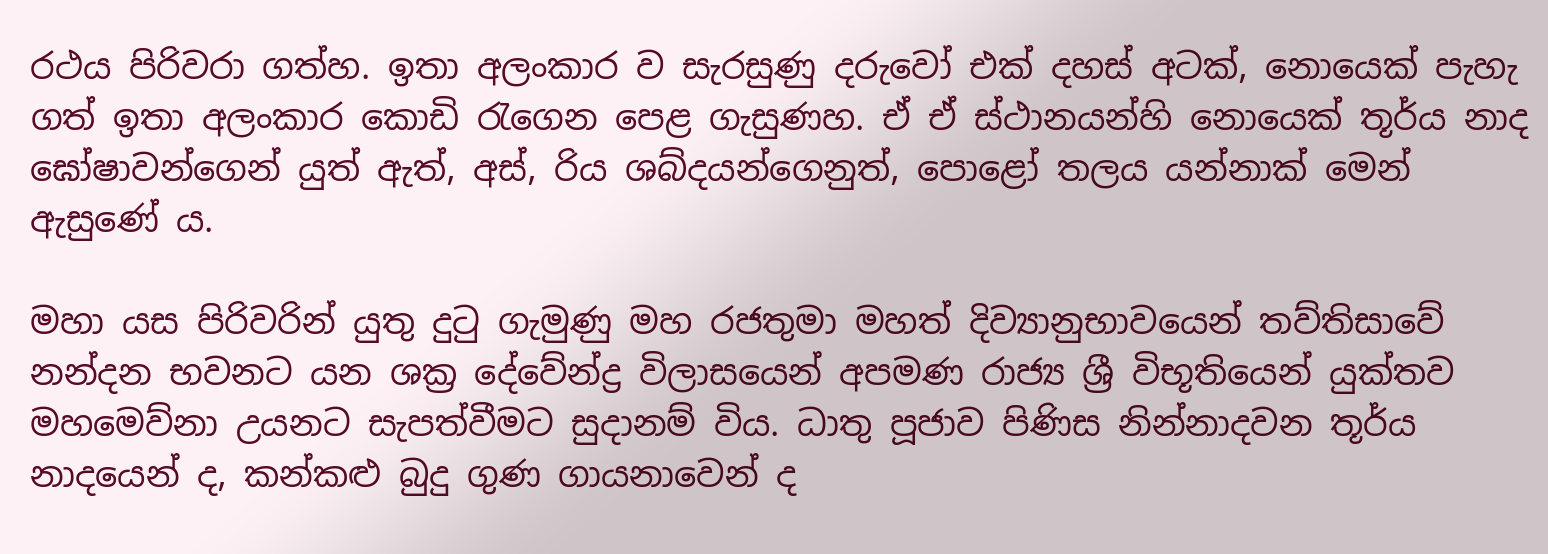රථය පිරිවරා ගත්හ. ඉතා අලංකාර ව සැරසුණු දරුවෝ එක් දහස් අටක්, නොයෙක් පැහැ ගත් ඉතා අලංකාර කොඩි රැගෙන පෙළ ගැසුණහ. ඒ ඒ ස්ථානයන්හි නොයෙක් තූර්ය නාද ඝෝෂාවන්ගෙන් යුත් ඇත්, අස්, රිය ශබ්දයන්ගෙනුත්, පොළෝ තලය යන්නාක් මෙන් ඇසුණේ ය.

මහා යස පිරිවරින් යුතු දුටු ගැමුණු මහ රජතුමා මහත් දිව්‍යානුභාවයෙන් තව්තිසාවේ නන්දන භවනට යන ශක්‍ර දේවේන්ද්‍ර විලාසයෙන් අපමණ රාජ්‍ය ශ්‍රී විභූතියෙන් යුක්තව මහමෙව්නා උයනට සැපත්වීමට සුදානම් විය. ධාතු පූජාව පිණිස නින්නාදවන තූර්ය නාදයෙන් ද, කන්කළු බුදු ගුණ ගායනාවෙන් ද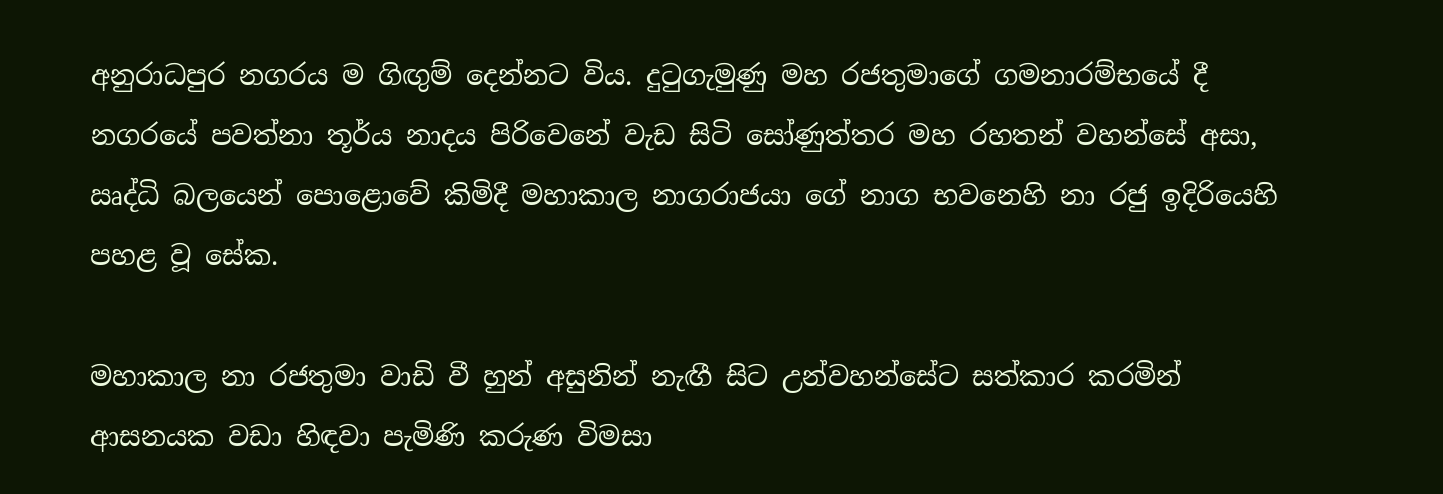අනුරාධපුර නගරය ම ගිඟුම් දෙන්නට විය. දුටුගැමුණු මහ රජතුමාගේ ගමනාරම්භයේ දී නගරයේ පවත්නා තූර්ය නාදය පිරිවෙනේ වැඩ සිටි සෝණුත්තර මහ රහතන් වහන්සේ අසා, ඍද්ධි බලයෙන් පොළොවේ කිමිදී මහාකාල නාගරාජයා ගේ නාග භවනෙහි නා රජු ඉදිරියෙහි පහළ වූ සේක.

මහාකාල නා රජතුමා වාඩි වී හුන් අසුනින් නැඟී සිට උන්වහන්සේට සත්කාර කරමින් ආසනයක වඩා හිඳවා පැමිණි කරුණ විමසා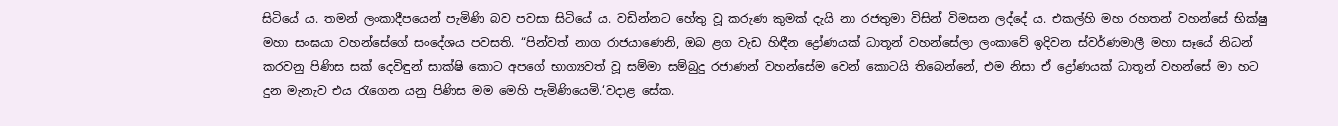සිටියේ ය. තමන් ලංකාදීපයෙන් පැමිණි බව පවසා සිටියේ ය. වඩින්නට හේතු වූ කරුණ කුමක් දැයි නා රජතුමා විසින් විමසන ලද්දේ ය. එකල්හි මහ රහතන් වහන්සේ භික්ෂු මහා සංඝයා වහන්සේගේ සංදේශය පවසති. “පින්වත් නාග රාජයාණෙනි, ඔබ ළග වැඩ හිඳීන ද්‍රෝණයක් ධාතූන් වහන්සේලා ලංකාවේ ඉදිවන ස්වර්ණමාලී මහා සෑයේ නිධන් කරවනු පිණිස සක් දෙවිඳුන් සාක්ෂි කොට අපගේ භාග්‍යවත් වූ සම්මා සම්බුදු රජාණන් වහන්සේම වෙන් කොටයි තිබෙන්නේ, එම නිසා ඒ ද්‍රෝණයක් ධාතූන් වහන්සේ මා හට දුන මැනැව එය රැගෙන යනු පිණිස මම මෙහි පැමිණියෙමි.‘වදාළ සේක.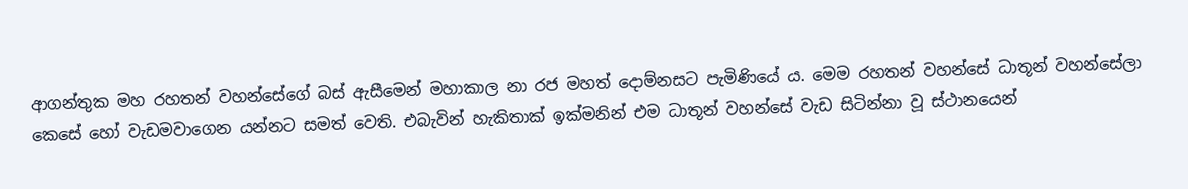ආගන්තුක මහ රහතන් වහන්සේගේ බස් ඇසීමෙන් මහාකාල නා රජ මහත් දොම්නසට පැමිණියේ ය. මෙම රහතන් වහන්සේ ධාතූන් වහන්සේලා කෙසේ හෝ වැඩමවාගෙන යන්නට සමත් වෙති. එබැවින් හැකිතාක් ඉක්මනින් එම ධාතූන් වහන්සේ වැඩ සිටින්නා වූ ස්ථානයෙන්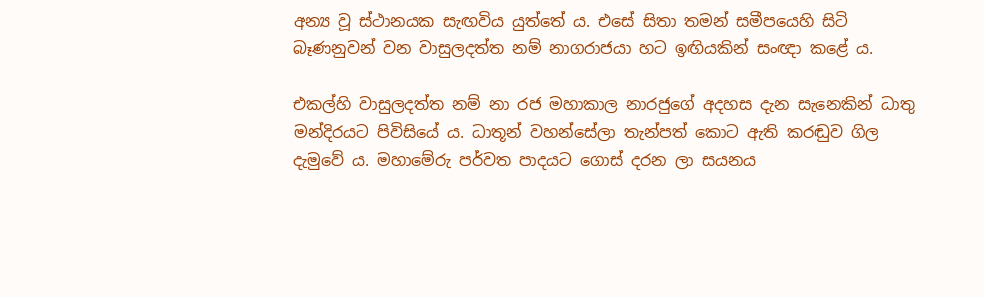අන්‍ය වූ ස්ථානයක සැඟවිය යුත්තේ ය. එසේ සිතා තමන් සමීපයෙහි සිටි බෑණනුවන් වන වාසුලදත්ත නම් නාගරාජයා හට ඉඟියකින් සංඥා කළේ ය.

එකල්හි වාසුලදත්ත නම් නා රජ මහාකාල නාරජුගේ අදහස දැන සැනෙකින් ධාතු මන්දිරයට පිවිසියේ ය. ධාතූන් වහන්සේලා තැන්පත් කොට ඇති කරඬුව ගිල දැමුවේ ය. මහාමේරු පර්වත පාදයට ගොස් දරන ලා සයනය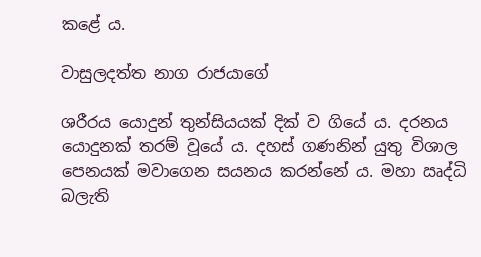කළේ ය.

වාසුලදත්ත නාග රාජයාගේ

ශරීරය යොදුන් තුන්සියයක් දික් ව ගියේ ය. දරනය යොදුනක් තරම් වූයේ ය. දහස් ගණනින් යුතු විශාල පෙනයක් මවාගෙන සයනය කරන්නේ ය. මහා ඍද්ධි බලැති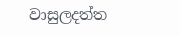වාසුලදත්ත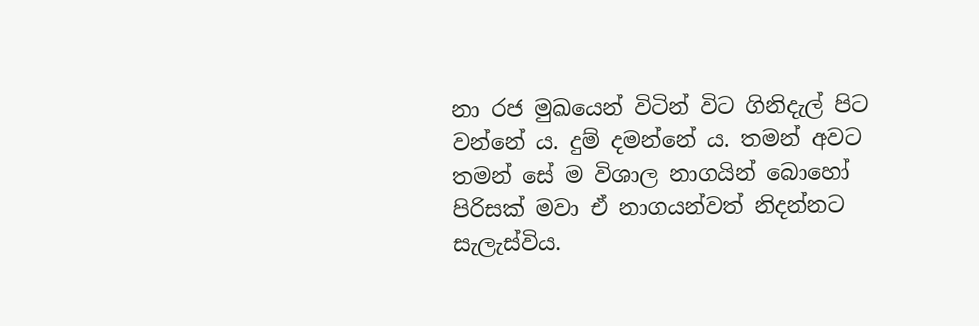නා රජ මුඛයෙන් විටින් විට ගිනිදැල් පිට වන්නේ ය. දුම් දමන්නේ ය. තමන් අවට තමන් සේ ම විශාල නාගයින් බොහෝ පිරිසක් මවා ඒ නාගයන්වත් නිදන්නට සැලැස්විය.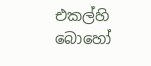එකල්හි බොහෝ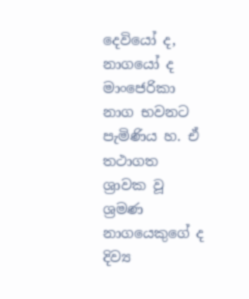දෙවියෝ ද, නාගයෝ ද මාංජෙරිකා නාග භවනට පැමිණිය හ. ඒ තථාගත ශ්‍රාවක වූ ශ්‍රමණ නාගයෙකුගේ ද දිව්‍ය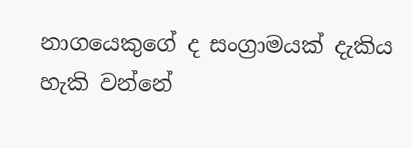නාගයෙකුගේ ද සංග්‍රාමයක් දැකිය හැකි වන්නේ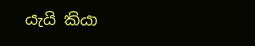යැයි කියා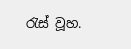රැස් වූහ.